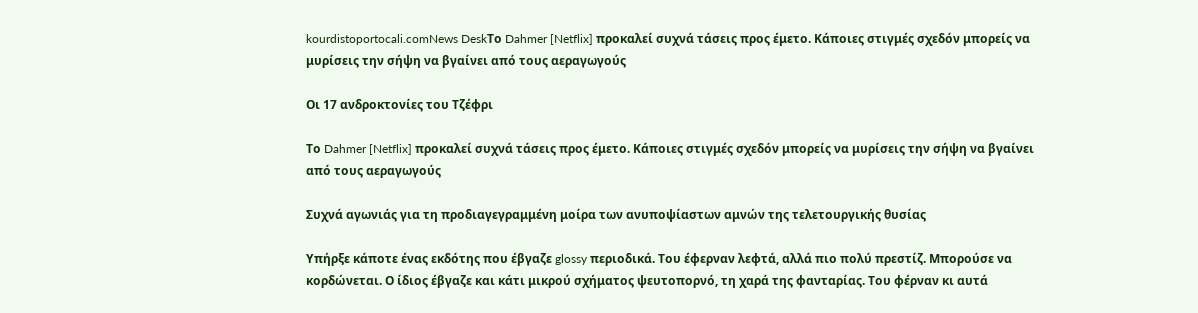kourdistoportocali.comNews DeskΤο Dahmer [Netflix] προκαλεί συχνά τάσεις προς έμετο. Κάποιες στιγμές σχεδόν μπορείς να μυρίσεις την σήψη να βγαίνει από τους αεραγωγούς

Οι 17 ανδροκτονίες του Τζέφρι

Το Dahmer [Netflix] προκαλεί συχνά τάσεις προς έμετο. Κάποιες στιγμές σχεδόν μπορείς να μυρίσεις την σήψη να βγαίνει από τους αεραγωγούς

Συχνά αγωνιάς για τη προδιαγεγραμμένη μοίρα των ανυποψίαστων αμνών της τελετουργικής θυσίας

Υπήρξε κάποτε ένας εκδότης που έβγαζε glossy περιοδικά. Του έφερναν λεφτά, αλλά πιο πολύ πρεστίζ. Μπορούσε να κορδώνεται. Ο ίδιος έβγαζε και κάτι μικρού σχήματος ψευτοπορνό, τη χαρά της φανταρίας. Του φέρναν κι αυτά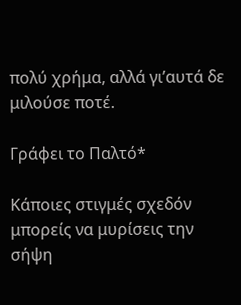πολύ χρήμα, αλλά γι’αυτά δε μιλούσε ποτέ.

Γράφει το Παλτό*

Κάποιες στιγμές σχεδόν μπορείς να μυρίσεις την σήψη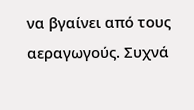να βγαίνει από τους αεραγωγούς. Συχνά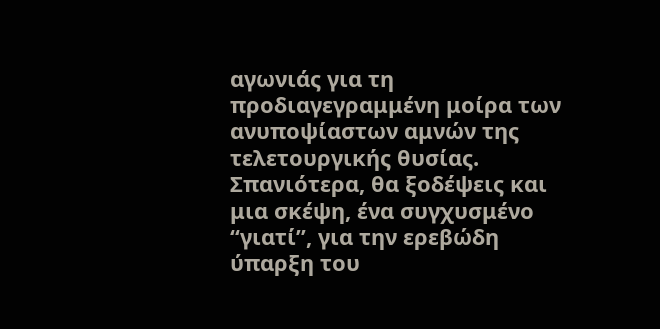αγωνιάς για τη προδιαγεγραμμένη μοίρα των ανυποψίαστων αμνών της τελετουργικής θυσίας. Σπανιότερα, θα ξοδέψεις και μια σκέψη, ένα συγχυσμένο “γιατί”, για την ερεβώδη ύπαρξη του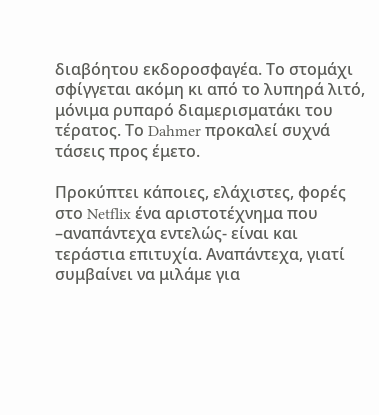διαβόητου εκδοροσφαγέα. Το στομάχι σφίγγεται ακόμη κι από το λυπηρά λιτό, μόνιμα ρυπαρό διαμερισματάκι του τέρατος. Το Dahmer προκαλεί συχνά τάσεις προς έμετο.

Προκύπτει κάποιες, ελάχιστες, φορές στο Netflix ένα αριστοτέχνημα που –αναπάντεχα εντελώς- είναι και τεράστια επιτυχία. Αναπάντεχα, γιατί συμβαίνει να μιλάμε για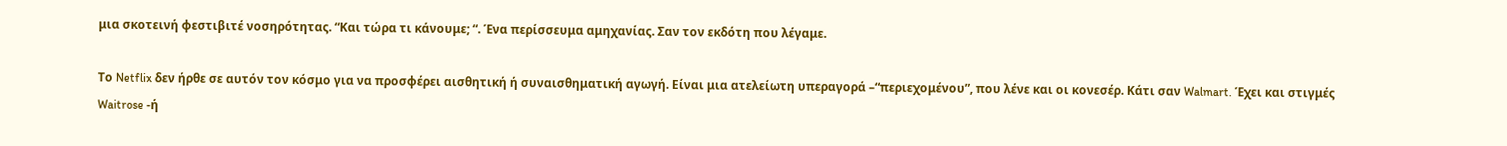μια σκοτεινή φεστιβιτέ νοσηρότητας. “Και τώρα τι κάνουμε; “. Ένα περίσσευμα αμηχανίας. Σαν τον εκδότη που λέγαμε.

Το Netflix δεν ήρθε σε αυτόν τον κόσμο για να προσφέρει αισθητική ή συναισθηματική αγωγή. Είναι μια ατελείωτη υπεραγορά –“περιεχομένου”, που λένε και οι κονεσέρ. Κάτι σαν Walmart. Έχει και στιγμές Waitrose -ή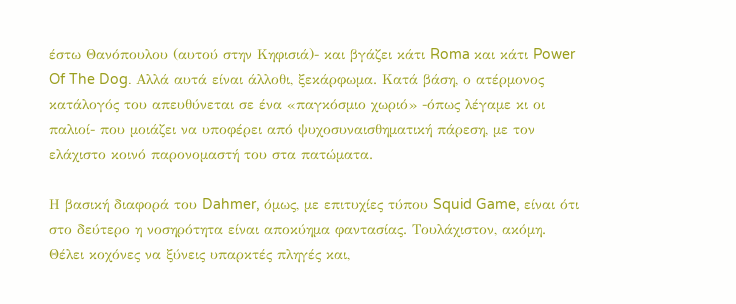έστω Θανόπουλου (αυτού στην Κηφισιά)- και βγάζει κάτι Roma και κάτι Power Of The Dog. Αλλά αυτά είναι άλλοθι, ξεκάρφωμα. Κατά βάση, ο ατέρμονος κατάλογός του απευθύνεται σε ένα «παγκόσμιο χωριό» -όπως λέγαμε κι οι παλιοί- που μοιάζει να υποφέρει από ψυχοσυναισθηματική πάρεση, με τον ελάχιστο κοινό παρονομαστή του στα πατώματα.

Η βασική διαφορά του Dahmer, όμως, με επιτυχίες τύπου Squid Game, είναι ότι στο δεύτερο η νοσηρότητα είναι αποκύημα φαντασίας. Τουλάχιστον, ακόμη. Θέλει κοχόνες να ξύνεις υπαρκτές πληγές και,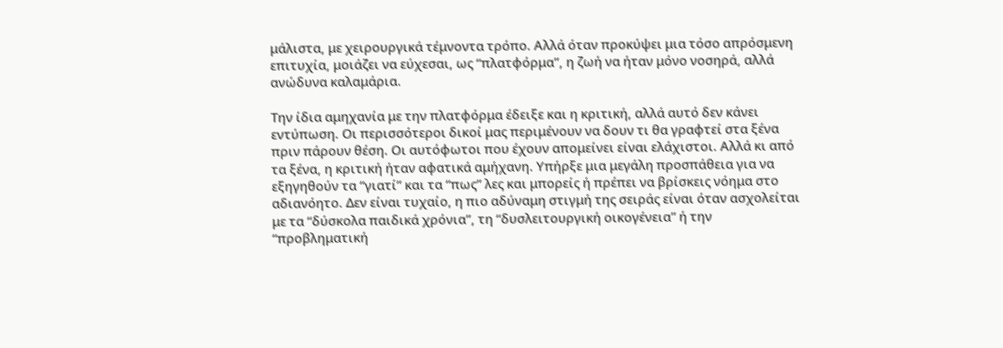μάλιστα, με χειρουργικά τέμνοντα τρόπο. Αλλά όταν προκύψει μια τόσο απρόσμενη επιτυχία, μοιάζει να εύχεσαι, ως “πλατφόρμα”, η ζωή να ήταν μόνο νοσηρά, αλλά ανώδυνα καλαμάρια.

Την ίδια αμηχανία με την πλατφόρμα έδειξε και η κριτική, αλλά αυτό δεν κάνει εντύπωση. Οι περισσότεροι δικοί μας περιμένουν να δουν τι θα γραφτεί στα ξένα πριν πάρουν θέση. Οι αυτόφωτοι που έχουν απομείνει είναι ελάχιστοι. Αλλά κι από τα ξένα, η κριτική ήταν αφατικά αμήχανη. Υπήρξε μια μεγάλη προσπάθεια για να εξηγηθούν τα “γιατί” και τα “πως” λες και μπορείς ή πρέπει να βρίσκεις νόημα στο αδιανόητο. Δεν είναι τυχαίο, η πιο αδύναμη στιγμή της σειράς είναι όταν ασχολείται με τα “δύσκολα παιδικά χρόνια”, τη “δυσλειτουργική οικογένεια” ή την “προβληματική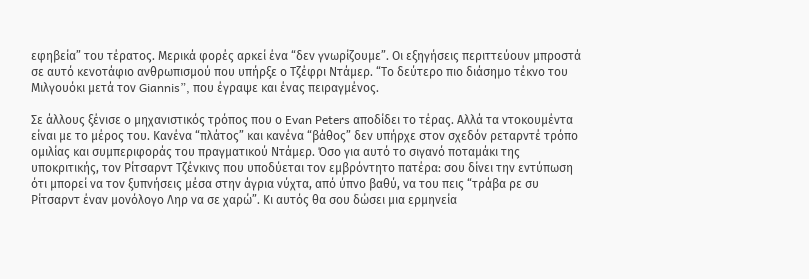εφηβεία” του τέρατος. Μερικά φορές αρκεί ένα “δεν γνωρίζουμε”. Οι εξηγήσεις περιττεύουν μπροστά σε αυτό κενοτάφιο ανθρωπισμού που υπήρξε ο Τζέφρι Ντάμερ. “Το δεύτερο πιο διάσημο τέκνο του Μιλγουόκι μετά τον Giannis”, που έγραψε και ένας πειραγμένος.

Σε άλλους ξένισε ο μηχανιστικός τρόπος που ο Evan Peters αποδίδει το τέρας. Αλλά τα ντοκουμέντα είναι με το μέρος του. Κανένα “πλάτος” και κανένα “βάθος” δεν υπήρχε στον σχεδόν ρεταρντέ τρόπο ομιλίας και συμπεριφοράς του πραγματικού Ντάμερ. Όσο για αυτό το σιγανό ποταμάκι της υποκριτικής, τον Ρίτσαρντ Τζένκινς που υποδύεται τον εμβρόντητο πατέρα: σου δίνει την εντύπωση ότι μπορεί να τον ξυπνήσεις μέσα στην άγρια νύχτα, από ύπνο βαθύ, να του πεις “τράβα ρε συ Ρίτσαρντ έναν μονόλογο Ληρ να σε χαρώ”. Κι αυτός θα σου δώσει μια ερμηνεία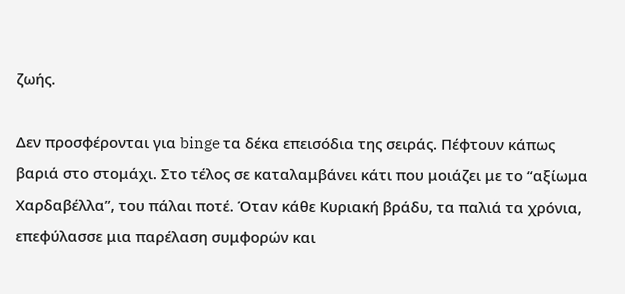ζωής.

Δεν προσφέρονται για binge τα δέκα επεισόδια της σειράς. Πέφτουν κάπως βαριά στο στομάχι. Στο τέλος σε καταλαμβάνει κάτι που μοιάζει με το “αξίωμα Χαρδαβέλλα”, του πάλαι ποτέ. Όταν κάθε Κυριακή βράδυ, τα παλιά τα χρόνια, επεφύλασσε μια παρέλαση συμφορών και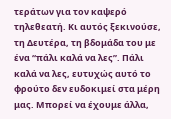τεράτων για τον καψερό τηλεθεατή. Κι αυτός ξεκινούσε, τη Δευτέρα, τη βδομάδα του με ένα “πάλι καλά να λες”. Πάλι καλά να λες, ευτυχώς αυτό το φρούτο δεν ευδοκιμεί στα μέρη μας. Μπορεί να έχουμε άλλα,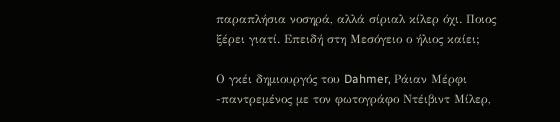παραπλήσια νοσηρά, αλλά σίριαλ κίλερ όχι. Ποιος ξέρει γιατί. Επειδή στη Μεσόγειο ο ήλιος καίει;

Ο γκέι δημιουργός του Dahmer, Ράιαν Μέρφι -παντρεμένος με τον φωτογράφο Ντέιβιντ Μίλερ,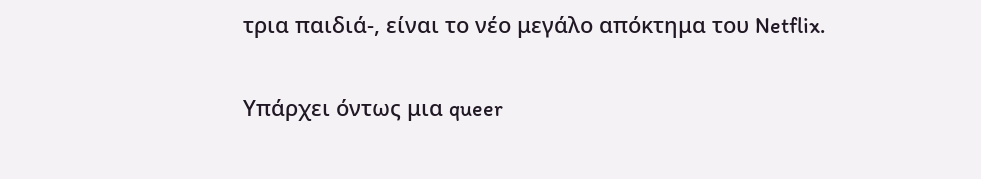τρια παιδιά-, είναι το νέο μεγάλο απόκτημα του Netflix.

Υπάρχει όντως μια queer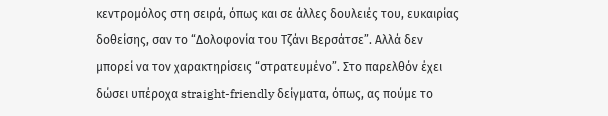κεντρομόλος στη σειρά, όπως και σε άλλες δουλειές του, ευκαιρίας δοθείσης, σαν το “Δολοφονία του Τζάνι Βερσάτσε”. Αλλά δεν μπορεί να τον χαρακτηρίσεις “στρατευμένο”. Στο παρελθόν έχει δώσει υπέροχα straight-friendly δείγματα, όπως, ας πούμε το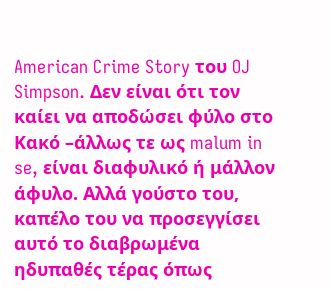American Crime Story του OJ Simpson. Δεν είναι ότι τον καίει να αποδώσει φύλο στο Κακό –άλλως τε ως malum in se, είναι διαφυλικό ή μάλλον άφυλο. Αλλά γούστο του, καπέλο του να προσεγγίσει αυτό το διαβρωμένα ηδυπαθές τέρας όπως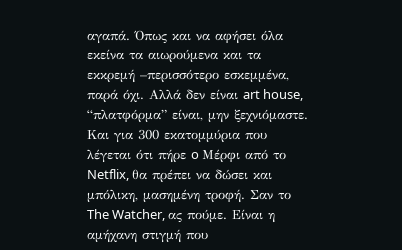αγαπά. Όπως και να αφήσει όλα εκείνα τα αιωρούμενα και τα εκκρεμή –περισσότερο εσκεμμένα, παρά όχι. Αλλά δεν είναι art house, “πλατφόρμα” είναι, μην ξεχνιόμαστε. Και για 300 εκατομμύρια που λέγεται ότι πήρε o Μέρφι από το Netflix, θα πρέπει να δώσει και μπόλικη, μασημένη τροφή. Σαν το The Watcher, ας πούμε. Είναι η αμήχανη στιγμή που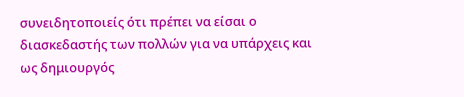συνειδητοποιείς ότι πρέπει να είσαι ο διασκεδαστής των πολλών για να υπάρχεις και ως δημιουργός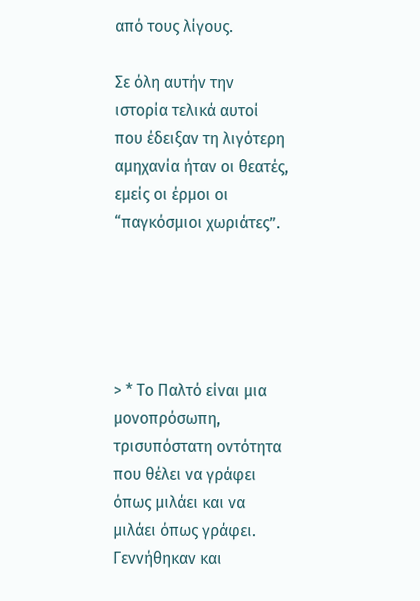από τους λίγους.

Σε όλη αυτήν την ιστορία τελικά αυτοί που έδειξαν τη λιγότερη αμηχανία ήταν οι θεατές, εμείς οι έρμοι οι “παγκόσμιοι χωριάτες”.





> * Το Παλτό είναι μια μονοπρόσωπη, τρισυπόστατη οντότητα που θέλει να γράφει όπως μιλάει και να μιλάει όπως γράφει. Γεννήθηκαν και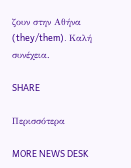ζουν στην Αθήνα (they/them). Καλή συνέχεια.

SHARE

Περισσότερα

MORE NEWS DESK